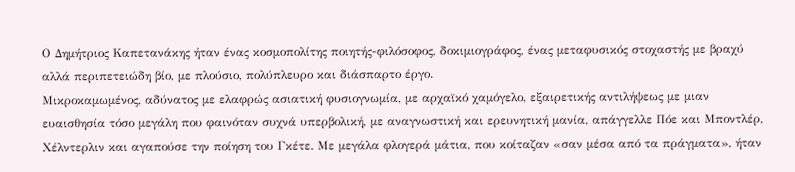Ο Δημήτριος Καπετανάκης ήταν ένας κοσμοπολίτης ποιητής-φιλόσοφος, δοκιμιογράφος, ένας μεταφυσικός στοχαστής με βραχύ αλλά περιπετειώδη βίο, με πλούσιο, πολύπλευρο και διάσπαρτο έργο.
Μικροκαμωμένος, αδύνατος με ελαφρώς ασιατική φυσιογνωμία, με αρχαϊκό χαμόγελο, εξαιρετικής αντιλήψεως με μιαν ευαισθησία τόσο μεγάλη που φαινόταν συχνά υπερβολική, με αναγνωστική και ερευνητική μανία, απάγγελλε Πόε και Μποντλέρ, Χέλντερλιν και αγαπούσε την ποίηση του Γκέτε. Με μεγάλα φλογερά μάτια, που κοίταζαν «σαν μέσα από τα πράγματα», ήταν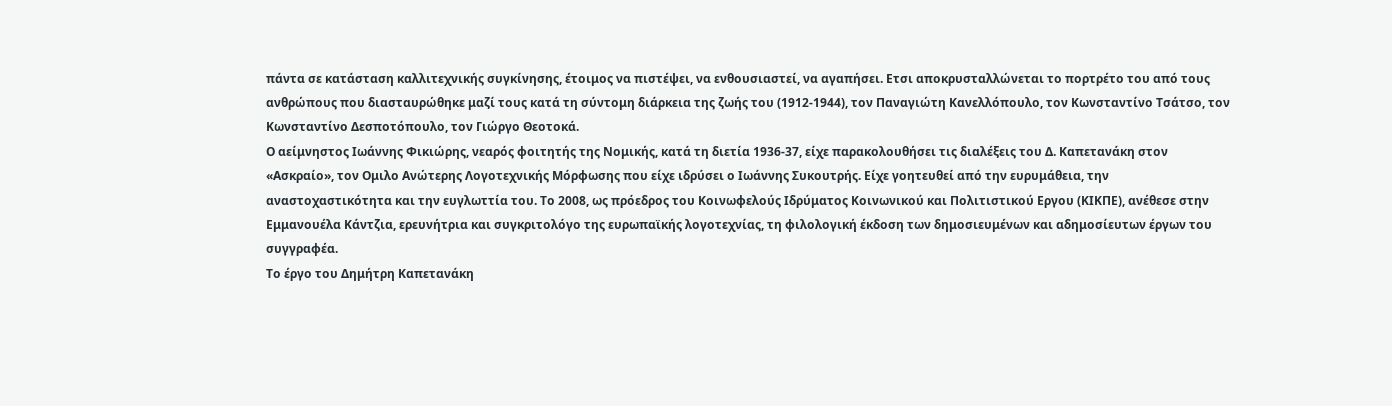πάντα σε κατάσταση καλλιτεχνικής συγκίνησης, έτοιμος να πιστέψει, να ενθουσιαστεί, να αγαπήσει. Ετσι αποκρυσταλλώνεται το πορτρέτο του από τους ανθρώπους που διασταυρώθηκε μαζί τους κατά τη σύντομη διάρκεια της ζωής του (1912-1944), τον Παναγιώτη Κανελλόπουλο, τον Κωνσταντίνο Τσάτσο, τον Κωνσταντίνο Δεσποτόπουλο, τον Γιώργο Θεοτοκά.
Ο αείμνηστος Ιωάννης Φικιώρης, νεαρός φοιτητής της Νομικής, κατά τη διετία 1936-37, είχε παρακολουθήσει τις διαλέξεις του Δ. Καπετανάκη στον «Ασκραίο», τον Ομιλο Ανώτερης Λογοτεχνικής Μόρφωσης που είχε ιδρύσει ο Ιωάννης Συκουτρής. Είχε γοητευθεί από την ευρυμάθεια, την αναστοχαστικότητα και την ευγλωττία του. Το 2008, ως πρόεδρος του Κοινωφελούς Ιδρύματος Κοινωνικού και Πολιτιστικού Εργου (ΚΙΚΠΕ), ανέθεσε στην Εμμανουέλα Κάντζια, ερευνήτρια και συγκριτολόγο της ευρωπαϊκής λογοτεχνίας, τη φιλολογική έκδοση των δημοσιευμένων και αδημοσίευτων έργων του συγγραφέα.
Το έργο του Δημήτρη Καπετανάκη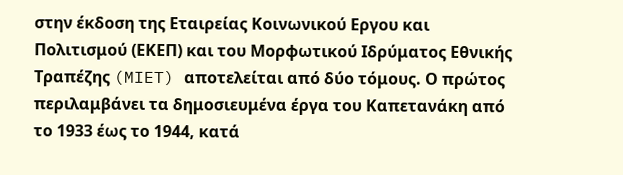στην έκδοση της Εταιρείας Κοινωνικού Εργου και Πολιτισμού (ΕΚΕΠ) και του Μορφωτικού Ιδρύματος Εθνικής Τραπέζης (MIET) αποτελείται από δύο τόμους. Ο πρώτος περιλαμβάνει τα δημοσιευμένα έργα του Καπετανάκη από το 1933 έως το 1944, κατά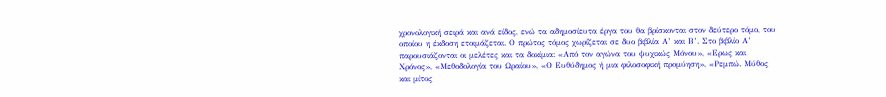χρονολογική σειρά και ανά είδος, ενώ τα αδημοσίευτα έργα του θα βρίσκονται στον δεύτερο τόμο, του οποίου η έκδοση ετοιμάζεται. Ο πρώτος τόμος χωρίζεται σε δυο βιβλία Α’ και Β’. Στο βιβλίο Α’ παρουσιάζονται οι μελέτες και τα δοκίμια: «Από τον αγώνα του ψυχικώς Μόνου», «Ερως και Χρόνος», «Μεθοδολογία του Ωραίου», «Ο Ευθύδημος ή μια φιλοσοφική προμύηση», «Ρεμπώ. Μύθος και μίτος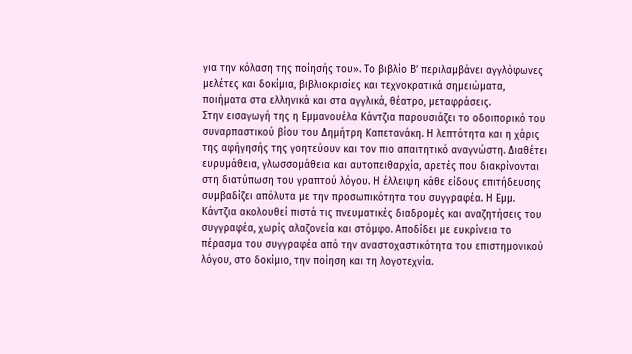για την κόλαση της ποίησής του». Το βιβλίο Β’ περιλαμβάνει αγγλόφωνες μελέτες και δοκίμια, βιβλιοκρισίες και τεχνοκρατικά σημειώματα, ποιήματα στα ελληνικά και στα αγγλικά, θέατρο, μεταφράσεις.
Στην εισαγωγή της η Εμμανουέλα Κάντζια παρουσιάζει το οδοιπορικό του συναρπαστικού βίου του Δημήτρη Καπετανάκη. Η λεπτότητα και η χάρις της αφήγησής της γοητεύουν και τον πιο απαιτητικό αναγνώστη. Διαθέτει ευρυμάθεια, γλωσσομάθεια και αυτοπειθαρχία, αρετές που διακρίνονται στη διατύπωση του γραπτού λόγου. Η έλλειψη κάθε είδους επιτήδευσης συμβαδίζει απόλυτα με την προσωπικότητα του συγγραφέα. Η Εμμ. Κάντζια ακολουθεί πιστά τις πνευματικές διαδρομές και αναζητήσεις του συγγραφέα, χωρίς αλαζονεία και στόμφο. Αποδίδει με ευκρίνεια το πέρασμα του συγγραφέα από την αναστοχαστικότητα του επιστημονικού λόγου, στο δοκίμιο, την ποίηση και τη λογοτεχνία.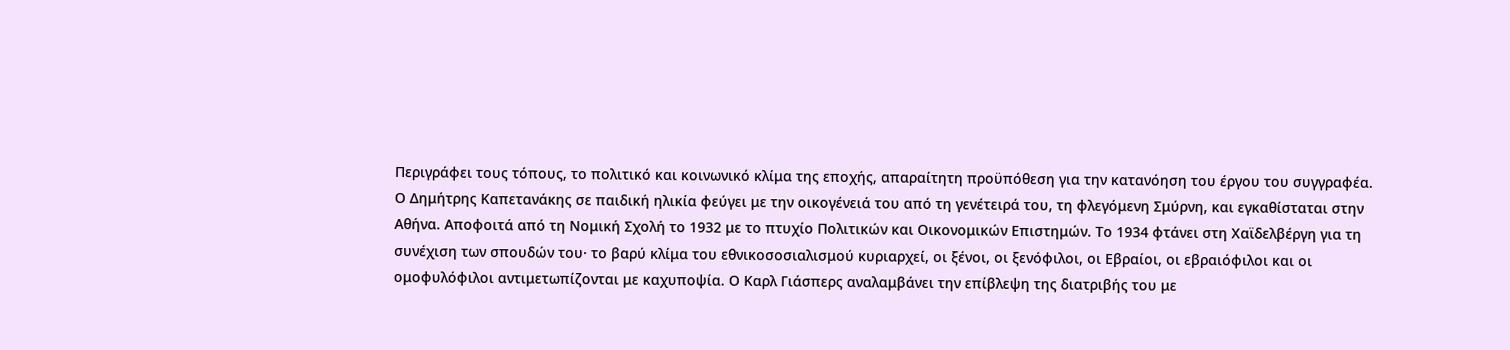Περιγράφει τους τόπους, το πολιτικό και κοινωνικό κλίμα της εποχής, απαραίτητη προϋπόθεση για την κατανόηση του έργου του συγγραφέα.
Ο Δημήτρης Καπετανάκης σε παιδική ηλικία φεύγει με την οικογένειά του από τη γενέτειρά του, τη φλεγόμενη Σμύρνη, και εγκαθίσταται στην Αθήνα. Αποφοιτά από τη Νομική Σχολή το 1932 με το πτυχίο Πολιτικών και Οικονομικών Επιστημών. Το 1934 φτάνει στη Χαϊδελβέργη για τη συνέχιση των σπουδών του· το βαρύ κλίμα του εθνικοσοσιαλισμού κυριαρχεί, οι ξένοι, οι ξενόφιλοι, οι Εβραίοι, οι εβραιόφιλοι και οι ομοφυλόφιλοι αντιμετωπίζονται με καχυποψία. Ο Καρλ Γιάσπερς αναλαμβάνει την επίβλεψη της διατριβής του με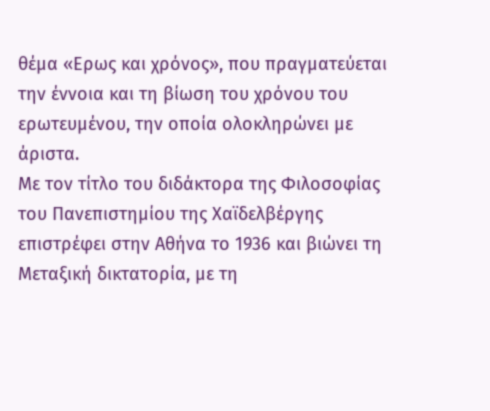θέμα «Ερως και χρόνος», που πραγματεύεται την έννοια και τη βίωση του χρόνου του ερωτευμένου, την οποία ολοκληρώνει με άριστα.
Με τον τίτλο του διδάκτορα της Φιλοσοφίας του Πανεπιστημίου της Χαϊδελβέργης επιστρέφει στην Αθήνα το 1936 και βιώνει τη Μεταξική δικτατορία, με τη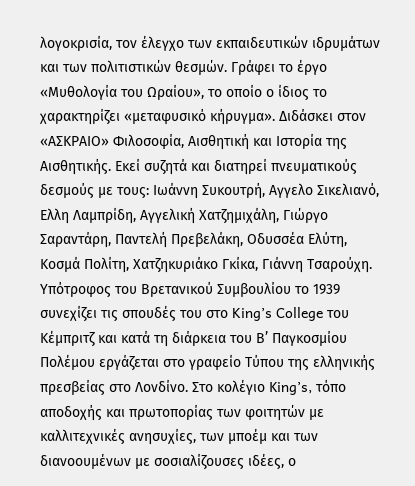λογοκρισία, τον έλεγχο των εκπαιδευτικών ιδρυμάτων και των πολιτιστικών θεσμών. Γράφει το έργο «Μυθολογία του Ωραίου», το οποίο ο ίδιος το χαρακτηρίζει «μεταφυσικό κήρυγμα». Διδάσκει στον «ΑΣΚΡΑΙΟ» Φιλοσοφία, Αισθητική και Ιστορία της Αισθητικής. Εκεί συζητά και διατηρεί πνευματικούς δεσμούς με τους: Ιωάννη Συκουτρή, Αγγελο Σικελιανό, Ελλη Λαμπρίδη, Αγγελική Χατζημιχάλη, Γιώργο Σαραντάρη, Παντελή Πρεβελάκη, Οδυσσέα Ελύτη, Κοσμά Πολίτη, Χατζηκυριάκο Γκίκα, Γιάννη Τσαρούχη.
Υπότροφος του Βρετανικού Συμβουλίου το 1939 συνεχίζει τις σπουδές του στο King’s College του Κέμπριτζ και κατά τη διάρκεια του Β’ Παγκοσμίου Πολέμου εργάζεται στο γραφείο Τύπου της ελληνικής πρεσβείας στο Λονδίνο. Στο κολέγιο Κing’s, τόπο αποδοχής και πρωτοπορίας των φοιτητών με καλλιτεχνικές ανησυχίες, των μποέμ και των διανοουμένων με σοσιαλίζουσες ιδέες, ο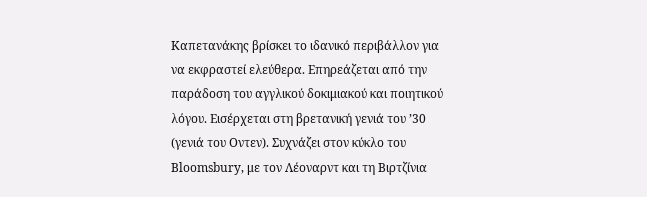Καπετανάκης βρίσκει το ιδανικό περιβάλλον για να εκφραστεί ελεύθερα. Επηρεάζεται από την παράδοση του αγγλικού δοκιμιακού και ποιητικού λόγου. Εισέρχεται στη βρετανική γενιά του ’30 (γενιά του Οντεν). Συχνάζει στον κύκλο του Bloomsbury, με τον Λέοναρντ και τη Βιρτζίνια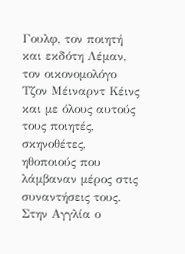Γουλφ, τον ποιητή και εκδότη Λέμαν, τον οικονομολόγο Τζον Μέιναρντ Κέινς και με όλους αυτούς τους ποιητές, σκηνοθέτες, ηθοποιούς που λάμβαναν μέρος στις συναντήσεις τους.
Στην Αγγλία ο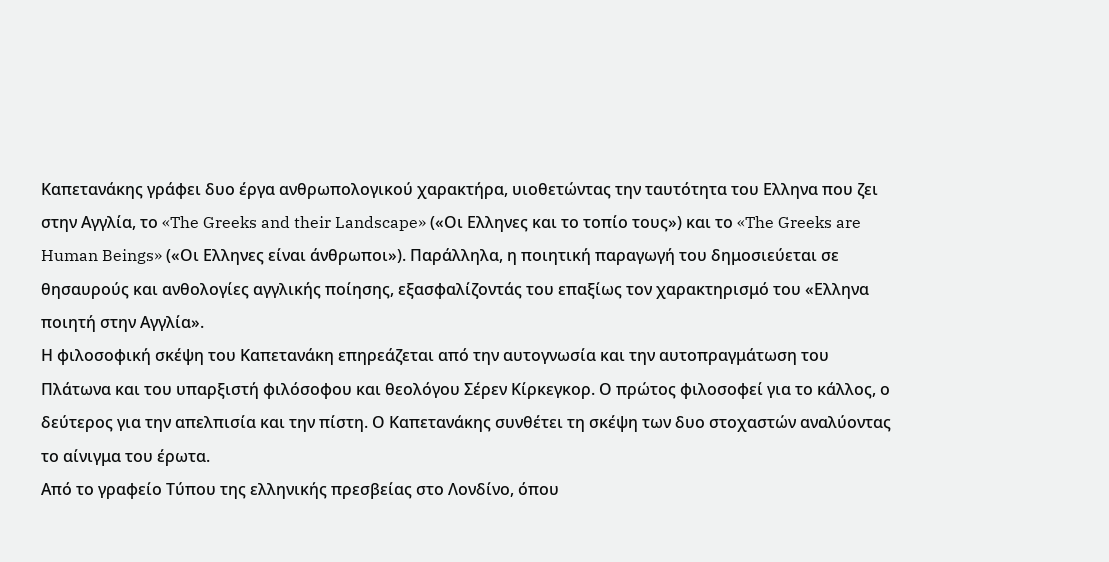Καπετανάκης γράφει δυο έργα ανθρωπολογικού χαρακτήρα, υιοθετώντας την ταυτότητα του Ελληνα που ζει στην Αγγλία, το «The Greeks and their Landscape» («Οι Ελληνες και το τοπίο τους») και το «The Greeks are Human Beings» («Οι Ελληνες είναι άνθρωποι»). Παράλληλα, η ποιητική παραγωγή του δημοσιεύεται σε θησαυρούς και ανθολογίες αγγλικής ποίησης, εξασφαλίζοντάς του επαξίως τον χαρακτηρισμό του «Ελληνα ποιητή στην Αγγλία».
Η φιλοσοφική σκέψη του Καπετανάκη επηρεάζεται από την αυτογνωσία και την αυτοπραγμάτωση του Πλάτωνα και του υπαρξιστή φιλόσοφου και θεολόγου Σέρεν Κίρκεγκορ. Ο πρώτος φιλοσοφεί για το κάλλος, ο δεύτερος για την απελπισία και την πίστη. Ο Καπετανάκης συνθέτει τη σκέψη των δυο στοχαστών αναλύοντας το αίνιγμα του έρωτα.
Από το γραφείο Τύπου της ελληνικής πρεσβείας στο Λονδίνο, όπου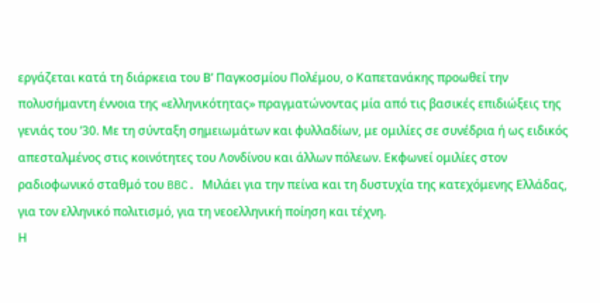εργάζεται κατά τη διάρκεια του Β’ Παγκοσμίου Πολέμου, ο Καπετανάκης προωθεί την πολυσήμαντη έννοια της «ελληνικότητας» πραγματώνοντας μία από τις βασικές επιδιώξεις της γενιάς του ’30. Με τη σύνταξη σημειωμάτων και φυλλαδίων, με ομιλίες σε συνέδρια ή ως ειδικός απεσταλμένος στις κοινότητες του Λονδίνου και άλλων πόλεων. Εκφωνεί ομιλίες στον ραδιοφωνικό σταθμό του BBC. Μιλάει για την πείνα και τη δυστυχία της κατεχόμενης Ελλάδας, για τον ελληνικό πολιτισμό, για τη νεοελληνική ποίηση και τέχνη.
Η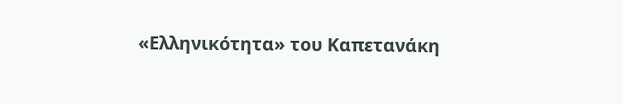«Ελληνικότητα» του Καπετανάκη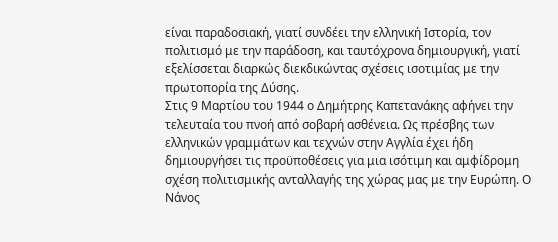είναι παραδοσιακή, γιατί συνδέει την ελληνική Ιστορία, τον πολιτισμό με την παράδοση, και ταυτόχρονα δημιουργική, γιατί εξελίσσεται διαρκώς διεκδικώντας σχέσεις ισοτιμίας με την πρωτοπορία της Δύσης.
Στις 9 Μαρτίου του 1944 ο Δημήτρης Καπετανάκης αφήνει την τελευταία του πνοή από σοβαρή ασθένεια. Ως πρέσβης των ελληνικών γραμμάτων και τεχνών στην Αγγλία έχει ήδη δημιουργήσει τις προϋποθέσεις για μια ισότιμη και αμφίδρομη σχέση πολιτισμικής ανταλλαγής της χώρας μας με την Ευρώπη. Ο Νάνος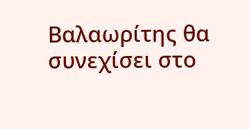Βαλαωρίτης θα συνεχίσει στο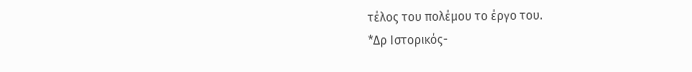τέλος του πολέμου το έργο του.
*Δρ Ιστορικός-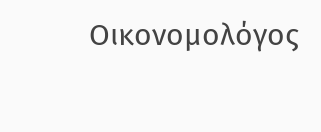Οικονομολόγος